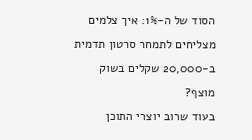הסוד של ה-1%: איך צלמים מצליחים לתמחר סרטון תדמית ב-20,000 שקלים בשוק מוצף?
בעוד שרוב יוצרי התוכן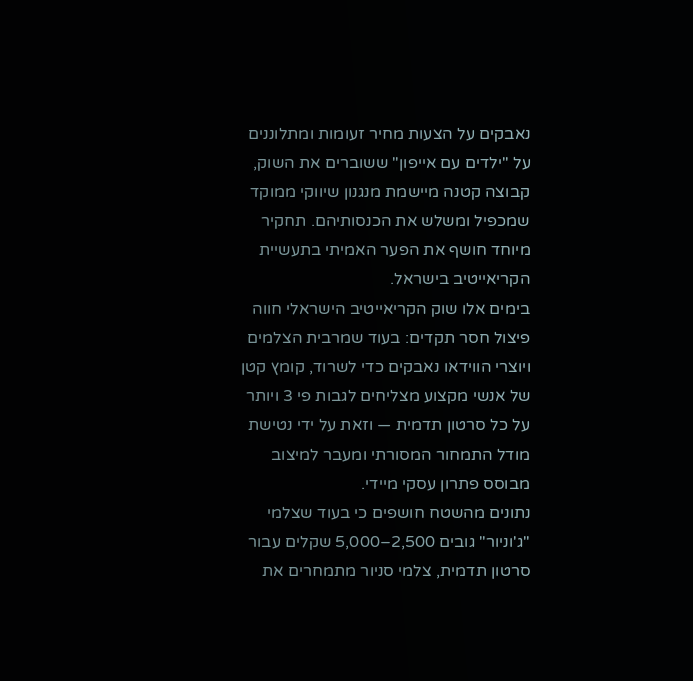נאבקים על הצעות מחיר זעומות ומתלוננים על "ילדים עם אייפון" ששוברים את השוק, קבוצה קטנה מיישמת מנגנון שיווקי ממוקד שמכפיל ומשלש את הכנסותיהם. תחקיר מיוחד חושף את הפער האמיתי בתעשיית הקריאייטיב בישראל.
בימים אלו שוק הקריאייטיב הישראלי חווה פיצול חסר תקדים: בעוד שמרבית הצלמים ויוצרי הווידאו נאבקים כדי לשרוד, קומץ קטן של אנשי מקצוע מצליחים לגבות פי 3 ויותר על כל סרטון תדמית — וזאת על ידי נטישת מודל התמחור המסורתי ומעבר למיצוב מבוסס פתרון עסקי מיידי.
נתונים מהשטח חושפים כי בעוד שצלמי "ג'וניור" גובים 2,500–5,000 שקלים עבור סרטון תדמית, צלמי סניור מתמחרים את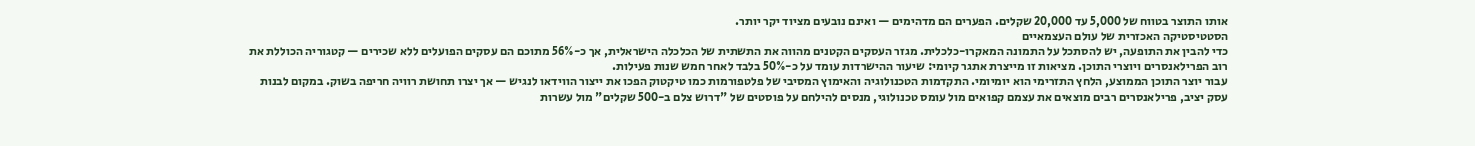אותו התוצר בטווח של 5,000 עד 20,000 שקלים. הפערים הם מדהימים — ואינם נובעים מציוד יקר יותר.
הסטטיסטיקה האכזרית של עולם העצמאיים
כדי להבין את התופעה, יש להסתכל על התמונה המאקרו-כלכלית. מגזר העסקים הקטנים מהווה את התשתית של הכלכלה הישראלית, אך כ-56% מתוכם הם עסקים הפועלים ללא שכירים — קטגוריה הכוללת את רוב הפרילאנסרים ויוצרי התוכן. מציאות זו מייצרת אתגר קיומי: שיעור ההישרדות עומד על כ-50% בלבד לאחר חמש שנות פעילות.
עבור יוצר התוכן הממוצע, הלחץ התזרימי הוא יומיומי. התקדמות הטכנולוגיה והאימוץ המסיבי של פלטפורמות כמו טיקטוק הפכו את ייצור הווידאו לנגיש — אך יצרו תחושת רוויה חריפה בשוק. במקום לבנות עסק יציב, פרילאנסרים רבים מוצאים את עצמם קפואים מול עומס טכנולוגי, מנסים להילחם על פוסטים של "דרוש צלם ב-500 שקלים" מול עשרות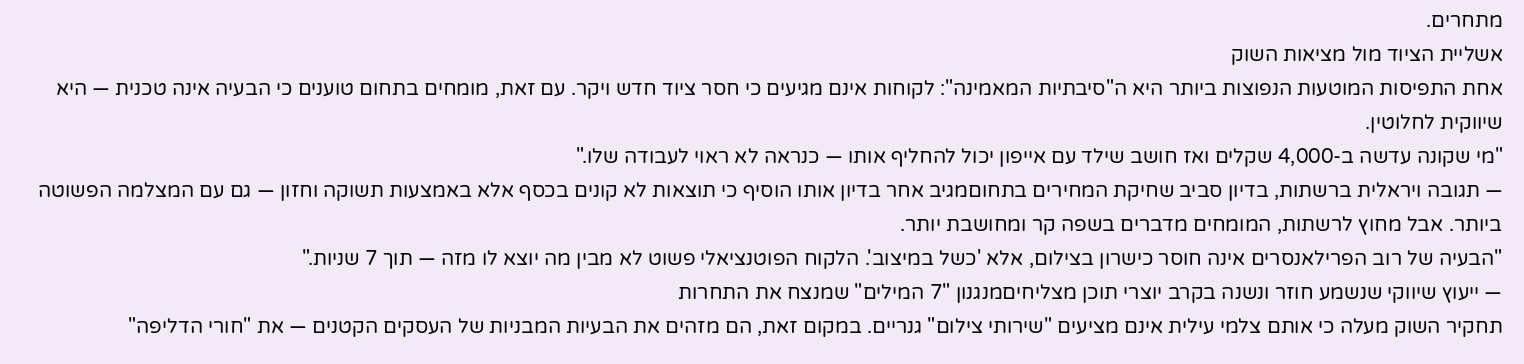מתחרים.
אשליית הציוד מול מציאות השוק
אחת התפיסות המוטעות הנפוצות ביותר היא ה"סיבתיות המאמינה": לקוחות אינם מגיעים כי חסר ציוד חדש ויקר. עם זאת, מומחים בתחום טוענים כי הבעיה אינה טכנית — היא שיווקית לחלוטין.
"מי שקונה עדשה ב-4,000 שקלים ואז חושב שילד עם אייפון יכול להחליף אותו — כנראה לא ראוי לעבודה שלו."
— תגובה ויראלית ברשתות, בדיון סביב שחיקת המחירים בתחוםמגיב אחר בדיון אותו הוסיף כי תוצאות לא קונים בכסף אלא באמצעות תשוקה וחזון — גם עם המצלמה הפשוטה ביותר. אבל מחוץ לרשתות, המומחים מדברים בשפה קר ומחושבת יותר.
"הבעיה של רוב הפרילאנסרים אינה חוסר כישרון בצילום, אלא 'כשל במיצוב'. הלקוח הפוטנציאלי פשוט לא מבין מה יוצא לו מזה — תוך 7 שניות."
— ייעוץ שיווקי שנשמע חוזר ונשנה בקרב יוצרי תוכן מצליחיםמנגנון "7 המילים" שמנצח את התחרות
תחקיר השוק מעלה כי אותם צלמי עילית אינם מציעים "שירותי צילום" גנריים. במקום זאת, הם מזהים את הבעיות המבניות של העסקים הקטנים — את "חורי הדליפה"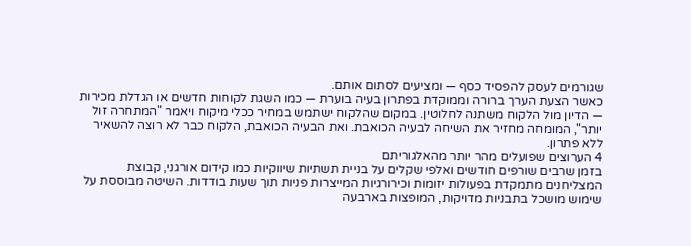שגורמים לעסק להפסיד כסף — ומציעים לסתום אותם.
כאשר הצעת הערך ברורה וממוקדת בפתרון בעיה בוערת — כמו השגת לקוחות חדשים או הגדלת מכירות — הדיון מול הלקוח משתנה לחלוטין. במקום שהלקוח ישתמש במחיר ככלי מיקוח ויאמר "המתחרה זול יותר", המומחה מחזיר את השיחה לבעיה הכואבת. ואת הבעיה הכואבת, הלקוח כבר לא רוצה להשאיר ללא פתרון.
4 הערוצים שפועלים מהר יותר מהאלגוריתם
בזמן שרבים שורפים חודשים ואלפי שקלים על בניית תשתיות שיווקיות כמו קידום אורגני, קבוצת המצליחנים מתמקדת בפעולות יזומות וכירורגיות המייצרות פניות תוך שעות בודדות. השיטה מבוססת על שימוש מושכל בתבניות מדויקות, המופצות בארבעה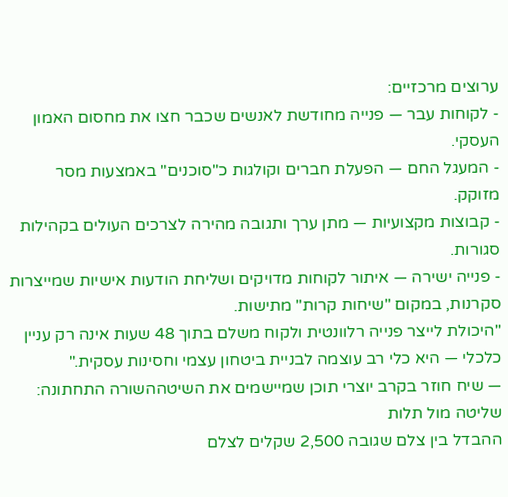ערוצים מרכזיים:
- לקוחות עבר — פנייה מחודשת לאנשים שכבר חצו את מחסום האמון העסקי.
- המעגל החם — הפעלת חברים וקולגות כ"סוכנים" באמצעות מסר מזוקק.
- קבוצות מקצועיות — מתן ערך ותגובה מהירה לצרכים העולים בקהילות סגורות.
- פנייה ישירה — איתור לקוחות מדויקים ושליחת הודעות אישיות שמייצרות סקרנות, במקום "שיחות קרות" מתישות.
"היכולת לייצר פנייה רלוונטית ולקוח משלם בתוך 48 שעות אינה רק עניין כלכלי — היא כלי רב עוצמה לבניית ביטחון עצמי וחסינות עסקית."
— שיח חוזר בקרב יוצרי תוכן שמיישמים את השיטההשורה התחתונה: שליטה מול תלות
ההבדל בין צלם שגובה 2,500 שקלים לצלם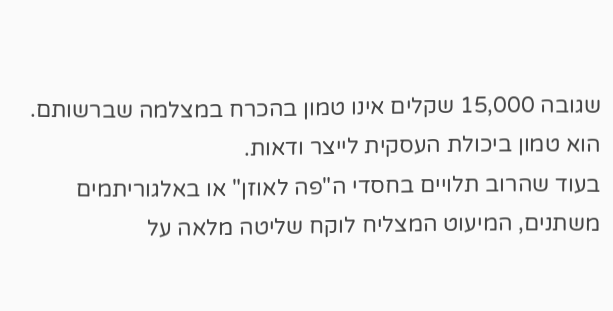שגובה 15,000 שקלים אינו טמון בהכרח במצלמה שברשותם. הוא טמון ביכולת העסקית לייצר ודאות.
בעוד שהרוב תלויים בחסדי ה"פה לאוזן" או באלגוריתמים משתנים, המיעוט המצליח לוקח שליטה מלאה על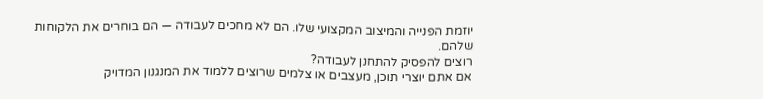יוזמת הפנייה והמיצוב המקצועי שלו. הם לא מחכים לעבודה — הם בוחרים את הלקוחות שלהם.
רוצים להפסיק להתחנן לעבודה?
אם אתם יוצרי תוכן, מעצבים או צלמים שרוצים ללמוד את המנגנון המדויק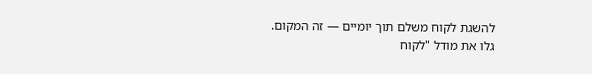להשגת לקוח משלם תוך יומיים — זה המקום.
גלו את מודל "לקוח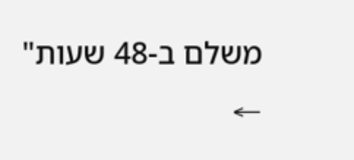משלם ב-48 שעות" ←